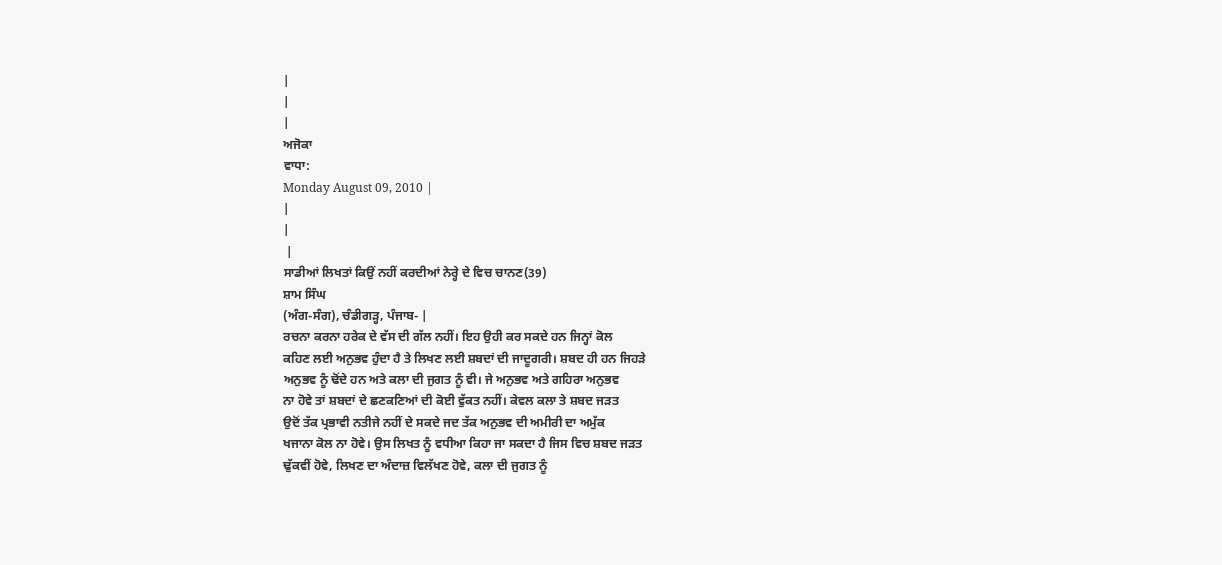|
|
|
ਅਜੋਕਾ
ਵਾਧਾ:
Monday August 09, 2010 |
|
|
 |
ਸਾਡੀਆਂ ਲਿਖਤਾਂ ਕਿਉਂ ਨਹੀਂ ਕਰਦੀਆਂ ਨੇਰ੍ਹੇ ਦੇ ਵਿਚ ਚਾਨਣ(39)
ਸ਼ਾਮ ਸਿੰਘ
(ਅੰਗ-ਸੰਗ), ਚੰਡੀਗੜ੍ਹ, ਪੰਜਾਬ- |
ਰਚਨਾ ਕਰਨਾ ਹਰੇਕ ਦੇ ਵੱਸ ਦੀ ਗੱਲ ਨਹੀਂ। ਇਹ ਉਹੀ ਕਰ ਸਕਦੇ ਹਨ ਜਿਨ੍ਹਾਂ ਕੋਲ
ਕਹਿਣ ਲਈ ਅਨੁਭਵ ਹੁੰਦਾ ਹੈ ਤੇ ਲਿਖਣ ਲਈ ਸ਼ਬਦਾਂ ਦੀ ਜਾਦੂਗਰੀ। ਸ਼ਬਦ ਹੀ ਹਨ ਜਿਹੜੇ
ਅਨੁਭਵ ਨੂੰ ਢੋਂਦੇ ਹਨ ਅਤੇ ਕਲਾ ਦੀ ਜੁਗਤ ਨੂੰ ਵੀ। ਜੇ ਅਨੁਭਵ ਅਤੇ ਗਹਿਰਾ ਅਨੁਭਵ
ਨਾ ਹੋਵੇ ਤਾਂ ਸ਼ਬਦਾਂ ਦੇ ਛਣਕਣਿਆਂ ਦੀ ਕੋਈ ਵੁੱਕਤ ਨਹੀਂ। ਕੇਵਲ ਕਲਾ ਤੇ ਸ਼ਬਦ ਜੜਤ
ਉਦੋਂ ਤੱਕ ਪ੍ਰਭਾਵੀ ਨਤੀਜੇ ਨਹੀਂ ਦੇ ਸਕਦੇ ਜਦ ਤੱਕ ਅਨੁਭਵ ਦੀ ਅਮੀਰੀ ਦਾ ਅਮੁੱਕ
ਖਜਾਨਾ ਕੋਲ ਨਾ ਹੋਵੇ। ਉਸ ਲਿਖਤ ਨੂੰ ਵਧੀਆ ਕਿਹਾ ਜਾ ਸਕਦਾ ਹੈ ਜਿਸ ਵਿਚ ਸ਼ਬਦ ਜੜਤ
ਢੁੱਕਵੀਂ ਹੋਵੇ, ਲਿਖਣ ਦਾ ਅੰਦਾਜ਼ ਵਿਲੱਖਣ ਹੋਵੇ, ਕਲਾ ਦੀ ਜੁਗਤ ਨੂੰ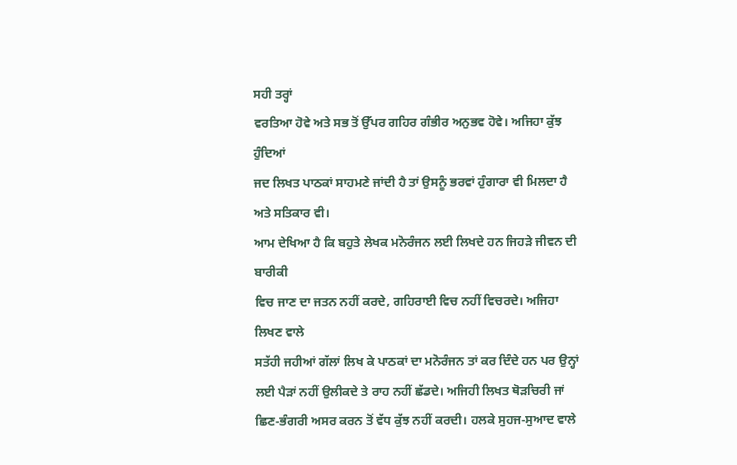ਸਹੀ ਤਰ੍ਹਾਂ
ਵਰਤਿਆ ਹੋਵੇ ਅਤੇ ਸਭ ਤੋਂ ਉੱਪਰ ਗਹਿਰ ਗੰਭੀਰ ਅਨੁਭਵ ਹੋਵੇ। ਅਜਿਹਾ ਕੁੱਝ ਹੁੰਦਿਆਂ
ਜਦ ਲਿਖਤ ਪਾਠਕਾਂ ਸਾਹਮਣੇ ਜਾਂਦੀ ਹੈ ਤਾਂ ਉਸਨੂੰ ਭਰਵਾਂ ਹੁੰਗਾਰਾ ਵੀ ਮਿਲਦਾ ਹੈ
ਅਤੇ ਸਤਿਕਾਰ ਵੀ।
ਆਮ ਦੇਖਿਆ ਹੈ ਕਿ ਬਹੁਤੇ ਲੇਖਕ ਮਨੋਰੰਜਨ ਲਈ ਲਿਖਦੇ ਹਨ ਜਿਹੜੇ ਜੀਵਨ ਦੀ ਬਾਰੀਕੀ
ਵਿਚ ਜਾਣ ਦਾ ਜਤਨ ਨਹੀਂ ਕਰਦੇ, ਗਹਿਰਾਈ ਵਿਚ ਨਹੀਂ ਵਿਚਰਦੇ। ਅਜਿਹਾ ਲਿਖਣ ਵਾਲੇ
ਸਤੱਹੀ ਜਹੀਆਂ ਗੱਲਾਂ ਲਿਖ ਕੇ ਪਾਠਕਾਂ ਦਾ ਮਨੋਰੰਜਨ ਤਾਂ ਕਰ ਦਿੰਦੇ ਹਨ ਪਰ ਉਨ੍ਹਾਂ
ਲਈ ਪੈੜਾਂ ਨਹੀਂ ਉਲੀਕਦੇ ਤੇ ਰਾਹ ਨਹੀਂ ਛੱਡਦੇ। ਅਜਿਹੀ ਲਿਖਤ ਥੋੜਚਿਰੀ ਜਾਂ
ਛਿਣ-ਭੰਗਰੀ ਅਸਰ ਕਰਨ ਤੋਂ ਵੱਧ ਕੁੱਝ ਨਹੀਂ ਕਰਦੀ। ਹਲਕੇ ਸੁਹਜ-ਸੁਆਦ ਵਾਲੇ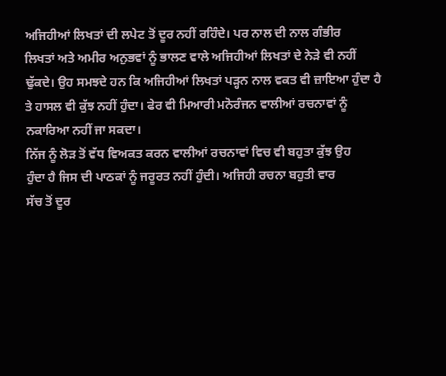ਅਜਿਹੀਆਂ ਲਿਖਤਾਂ ਦੀ ਲਪੇਟ ਤੋਂ ਦੂਰ ਨਹੀਂ ਰਹਿੰਦੇ। ਪਰ ਨਾਲ ਦੀ ਨਾਲ ਗੰਭੀਰ
ਲਿਖਤਾਂ ਅਤੇ ਅਮੀਰ ਅਨੁਭਵਾਂ ਨੂੰ ਭਾਲਣ ਵਾਲੇ ਅਜਿਹੀਆਂ ਲਿਖਤਾਂ ਦੇ ਨੇੜੇ ਵੀ ਨਹੀਂ
ਢੁੱਕਦੇ। ਉਹ ਸਮਝਦੇ ਹਨ ਕਿ ਅਜਿਹੀਆਂ ਲਿਖਤਾਂ ਪੜ੍ਹਨ ਨਾਲ ਵਕਤ ਵੀ ਜ਼ਾਇਆ ਹੁੰਦਾ ਹੈ
ਤੇ ਹਾਸਲ ਵੀ ਕੁੱਝ ਨਹੀਂ ਹੁੰਦਾ। ਫੇਰ ਵੀ ਮਿਆਰੀ ਮਨੋਰੰਜਨ ਵਾਲੀਆਂ ਰਚਨਾਵਾਂ ਨੂੰ
ਨਕਾਰਿਆ ਨਹੀਂ ਜਾ ਸਕਦਾ।
ਨਿੱਜ ਨੂੰ ਲੋੜ ਤੋਂ ਵੱਧ ਵਿਅਕਤ ਕਰਨ ਵਾਲੀਆਂ ਰਚਨਾਵਾਂ ਵਿਚ ਵੀ ਬਹੁਤਾ ਕੁੱਝ ਉਹ
ਹੁੰਦਾ ਹੈ ਜਿਸ ਦੀ ਪਾਠਕਾਂ ਨੂੰ ਜਰੂਰਤ ਨਹੀਂ ਹੁੰਦੀ। ਅਜਿਹੀ ਰਚਨਾ ਬਹੁਤੀ ਵਾਰ
ਸੱਚ ਤੋਂ ਦੂਰ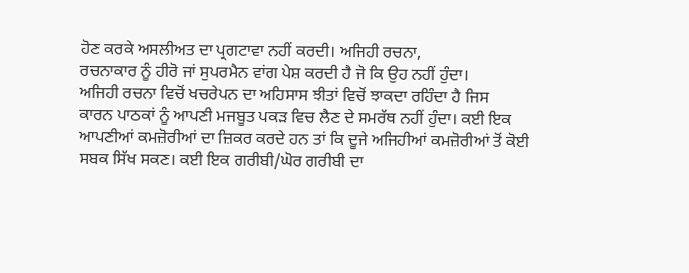ਹੋਣ ਕਰਕੇ ਅਸਲੀਅਤ ਦਾ ਪ੍ਰਗਟਾਵਾ ਨਹੀਂ ਕਰਦੀ। ਅਜਿਹੀ ਰਚਨਾ,
ਰਚਨਾਕਾਰ ਨੂੰ ਹੀਰੋ ਜਾਂ ਸੁਪਰਮੈਨ ਵਾਂਗ ਪੇਸ਼ ਕਰਦੀ ਹੈ ਜੋ ਕਿ ਉਹ ਨਹੀਂ ਹੁੰਦਾ।
ਅਜਿਹੀ ਰਚਨਾ ਵਿਚੋਂ ਖਚਰੇਪਨ ਦਾ ਅਹਿਸਾਸ ਝੀਤਾਂ ਵਿਚੋਂ ਝਾਕਦਾ ਰਹਿੰਦਾ ਹੈ ਜਿਸ
ਕਾਰਨ ਪਾਠਕਾਂ ਨੂੰ ਆਪਣੀ ਮਜਬੂਤ ਪਕੜ ਵਿਚ ਲੈਣ ਦੇ ਸਮਰੱਥ ਨਹੀਂ ਹੁੰਦਾ। ਕਈ ਇਕ
ਆਪਣੀਆਂ ਕਮਜ਼ੋਰੀਆਂ ਦਾ ਜ਼ਿਕਰ ਕਰਦੇ ਹਨ ਤਾਂ ਕਿ ਦੂਜੇ ਅਜਿਹੀਆਂ ਕਮਜ਼ੋਰੀਆਂ ਤੋਂ ਕੋਈ
ਸਬਕ ਸਿੱਖ ਸਕਣ। ਕਈ ਇਕ ਗਰੀਬੀ/ਘੋਰ ਗਰੀਬੀ ਦਾ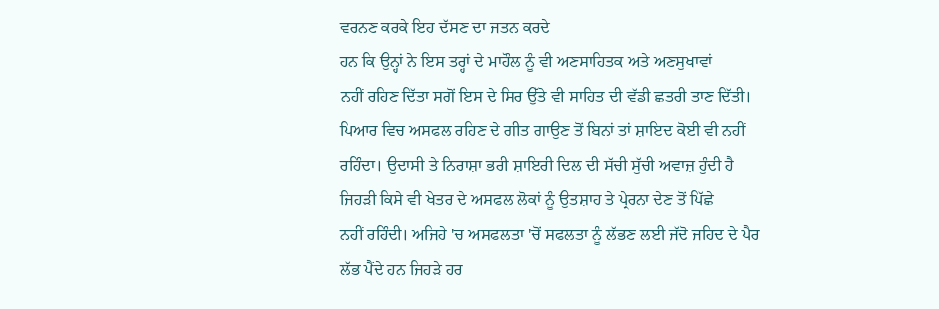ਵਰਨਣ ਕਰਕੇ ਇਹ ਦੱਸਣ ਦਾ ਜਤਨ ਕਰਦੇ
ਹਨ ਕਿ ਉਨ੍ਹਾਂ ਨੇ ਇਸ ਤਰ੍ਹਾਂ ਦੇ ਮਾਹੌਲ ਨੂੰ ਵੀ ਅਣਸਾਹਿਤਕ ਅਤੇ ਅਣਸੁਖਾਵਾਂ
ਨਹੀਂ ਰਹਿਣ ਦਿੱਤਾ ਸਗੋਂ ਇਸ ਦੇ ਸਿਰ ਉੱਤੇ ਵੀ ਸਾਹਿਤ ਦੀ ਵੱਡੀ ਛਤਰੀ ਤਾਣ ਦਿੱਤੀ।
ਪਿਆਰ ਵਿਚ ਅਸਫਲ ਰਹਿਣ ਦੇ ਗੀਤ ਗਾਉਣ ਤੋਂ ਬਿਨਾਂ ਤਾਂ ਸ਼ਾਇਦ ਕੋਈ ਵੀ ਨਹੀਂ
ਰਹਿੰਦਾ। ਉਦਾਸੀ ਤੇ ਨਿਰਾਸ਼ਾ ਭਰੀ ਸ਼ਾਇਰੀ ਦਿਲ ਦੀ ਸੱਚੀ ਸੁੱਚੀ ਅਵਾਜ਼ ਹੁੰਦੀ ਹੈ
ਜਿਹੜੀ ਕਿਸੇ ਵੀ ਖੇਤਰ ਦੇ ਅਸਫਲ ਲੋਕਾਂ ਨੂੰ ਉਤਸ਼ਾਹ ਤੇ ਪ੍ਰੇਰਨਾ ਦੇਣ ਤੋਂ ਪਿੱਛੇ
ਨਹੀਂ ਰਹਿੰਦੀ। ਅਜਿਹੇ 'ਚ ਅਸਫਲਤਾ 'ਚੋਂ ਸਫਲਤਾ ਨੂੰ ਲੱਭਣ ਲਈ ਜੱਦੋ ਜਹਿਦ ਦੇ ਪੈਰ
ਲੱਭ ਪੈਂਦੇ ਹਨ ਜਿਹੜੇ ਹਰ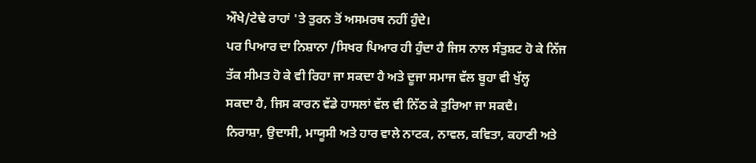ਔਖੇ/ਟੇਢੇ ਰਾਹਾਂ 'ਤੇ ਤੁਰਨ ਤੋਂ ਅਸਮਰਥ ਨਹੀਂ ਹੁੰਦੇ।
ਪਰ ਪਿਆਰ ਦਾ ਨਿਸ਼ਾਨਾ /ਸਿਖਰ ਪਿਆਰ ਹੀ ਹੁੰਦਾ ਹੈ ਜਿਸ ਨਾਲ ਸੰਤੁਸ਼ਟ ਹੋ ਕੇ ਨਿੱਜ
ਤੱਕ ਸੀਮਤ ਹੋ ਕੇ ਵੀ ਰਿਹਾ ਜਾ ਸਕਦਾ ਹੈ ਅਤੇ ਦੂਜਾ ਸਮਾਜ ਵੱਲ ਬੂਹਾ ਵੀ ਖੁੱਲ੍ਹ
ਸਕਦਾ ਹੈ, ਜਿਸ ਕਾਰਨ ਵੱਡੇ ਹਾਸਲਾਂ ਵੱਲ ਵੀ ਨਿੱਠ ਕੇ ਤੁਰਿਆ ਜਾ ਸਕਦੈ।
ਨਿਰਾਸ਼ਾ, ਉਦਾਸੀ, ਮਾਯੂਸੀ ਅਤੇ ਹਾਰ ਵਾਲੇ ਨਾਟਕ, ਨਾਵਲ, ਕਵਿਤਾ, ਕਹਾਣੀ ਅਤੇ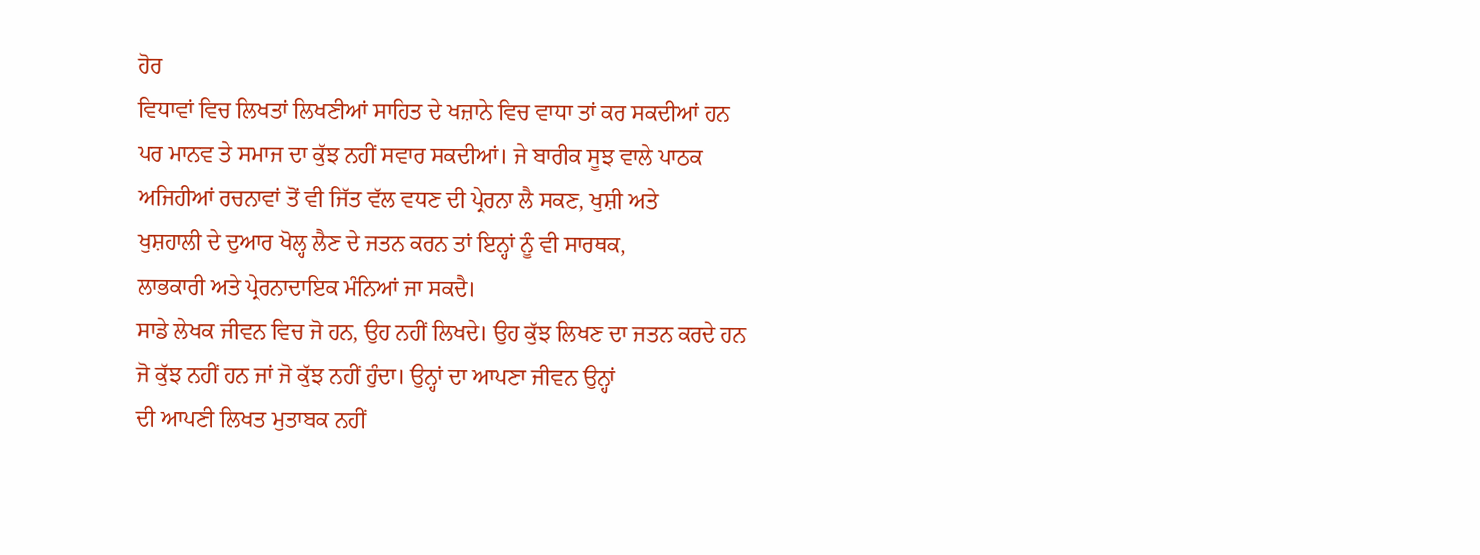ਹੋਰ
ਵਿਧਾਵਾਂ ਵਿਚ ਲਿਖਤਾਂ ਲਿਖਣੀਆਂ ਸਾਹਿਤ ਦੇ ਖਜ਼ਾਨੇ ਵਿਚ ਵਾਧਾ ਤਾਂ ਕਰ ਸਕਦੀਆਂ ਹਨ
ਪਰ ਮਾਨਵ ਤੇ ਸਮਾਜ ਦਾ ਕੁੱਝ ਨਹੀਂ ਸਵਾਰ ਸਕਦੀਆਂ। ਜੇ ਬਾਰੀਕ ਸੂਝ ਵਾਲੇ ਪਾਠਕ
ਅਜਿਹੀਆਂ ਰਚਨਾਵਾਂ ਤੋਂ ਵੀ ਜਿੱਤ ਵੱਲ ਵਧਣ ਦੀ ਪ੍ਰੇਰਨਾ ਲੈ ਸਕਣ, ਖੁਸ਼ੀ ਅਤੇ
ਖੁਸ਼ਹਾਲੀ ਦੇ ਦੁਆਰ ਖੋਲ੍ਹ ਲੈਣ ਦੇ ਜਤਨ ਕਰਨ ਤਾਂ ਇਨ੍ਹਾਂ ਨੂੰ ਵੀ ਸਾਰਥਕ,
ਲਾਭਕਾਰੀ ਅਤੇ ਪ੍ਰੇਰਨਾਦਾਇਕ ਮੰਨਿਆਂ ਜਾ ਸਕਦੈ।
ਸਾਡੇ ਲੇਖਕ ਜੀਵਨ ਵਿਚ ਜੋ ਹਨ, ਉਹ ਨਹੀਂ ਲਿਖਦੇ। ਉਹ ਕੁੱਝ ਲਿਖਣ ਦਾ ਜਤਨ ਕਰਦੇ ਹਨ
ਜੋ ਕੁੱਝ ਨਹੀਂ ਹਨ ਜਾਂ ਜੋ ਕੁੱਝ ਨਹੀਂ ਹੁੰਦਾ। ਉਨ੍ਹਾਂ ਦਾ ਆਪਣਾ ਜੀਵਨ ਉਨ੍ਹਾਂ
ਦੀ ਆਪਣੀ ਲਿਖਤ ਮੁਤਾਬਕ ਨਹੀਂ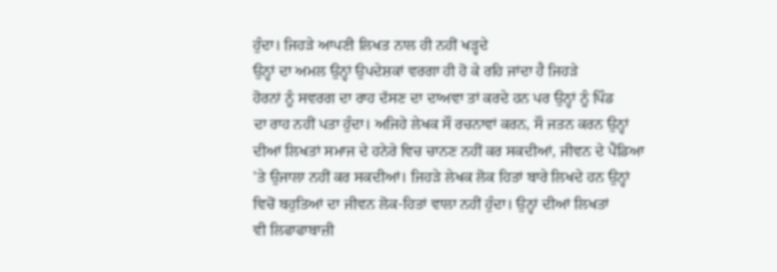ਹੁੰਦਾ। ਜਿਹੜੇ ਆਪਣੀ ਲਿਖਤ ਨਾਲ ਹੀ ਨਹੀਂ ਖੜ੍ਹਦੇ
ਉਨ੍ਹਾਂ ਦਾ ਅਮਲ ਉਨ੍ਹਾਂ ਉਪਦੇਸ਼ਕਾਂ ਵਰਗਾ ਹੀ ਹੋ ਕੇ ਰਹਿ ਜਾਂਦਾ ਹੈ ਜਿਹੜੇ
ਹੋਰਨਾਂ ਨੂੰ ਸਵਰਗ ਦਾ ਰਾਹ ਦੱਸਣ ਦਾ ਦਾਅਵਾ ਤਾਂ ਕਰਦੇ ਹਨ ਪਰ ਉਨ੍ਹਾਂ ਨੂੰ ਪਿੰਡ
ਦਾ ਰਾਹ ਨਹੀਂ ਪਤਾ ਹੁੰਦਾ। ਅਜਿਹੇ ਲੇਖਕ ਸੌ ਰਚਨਾਵਾਂ ਕਰਨ, ਸੌ ਜਤਨ ਕਰਨ ਉਨ੍ਹਾਂ
ਦੀਆਂ ਲਿਖਤਾਂ ਸਮਾਜ ਦੇ ਹਨੇਰੇ ਵਿਚ ਚਾਨਣ ਨਹੀਂ ਕਰ ਸਕਦੀਆਂ, ਜੀਵਨ ਦੇ ਪੈਂਡਿਆ
'ਤੇ ਉਜਾਲਾ ਨਹੀਂ ਕਰ ਸਕਦੀਆਂ। ਜਿਹੜੇ ਲੇਖਕ ਲੋਕ ਹਿਤਾਂ ਬਾਰੇ ਲਿਖਦੇ ਹਨ ਉਨ੍ਹਾਂ
ਵਿਚੋਂ ਬਹੁਤਿਆਂ ਦਾ ਜੀਵਨ ਲੋਕ-ਹਿਤਾਂ ਵਾਲਾ ਨਹੀਂ ਹੁੰਦਾ। ਉਨ੍ਹਾਂ ਦੀਆਂ ਲਿਖਤਾਂ
ਵੀ ਲਿਫਾਫਾਬਾਜ਼ੀ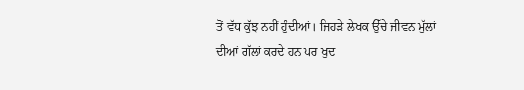ਤੋਂ ਵੱਧ ਕੁੱਝ ਨਹੀਂ ਹੁੰਦੀਆਂ। ਜਿਹੜੇ ਲੇਖਕ ਉੱਚੇ ਜੀਵਨ ਮੁੱਲਾਂ
ਦੀਆਂ ਗੱਲਾਂ ਕਰਦੇ ਹਨ ਪਰ ਖੁਦ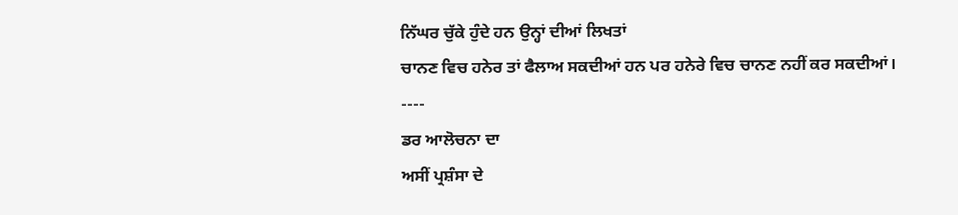ਨਿੱਘਰ ਚੁੱਕੇ ਹੁੰਦੇ ਹਨ ਉਨ੍ਹਾਂ ਦੀਆਂ ਲਿਖਤਾਂ
ਚਾਨਣ ਵਿਚ ਹਨੇਰ ਤਾਂ ਫੈਲਾਅ ਸਕਦੀਆਂ ਹਨ ਪਰ ਹਨੇਰੇ ਵਿਚ ਚਾਨਣ ਨਹੀਂ ਕਰ ਸਕਦੀਆਂ।
----
ਡਰ ਆਲੋਚਨਾ ਦਾ
ਅਸੀਂ ਪ੍ਰਸ਼ੰਸਾ ਦੇ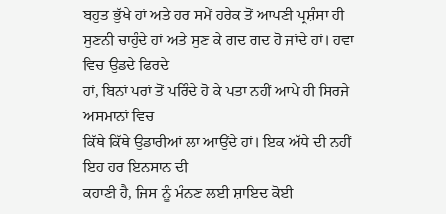ਬਹੁਤ ਭੁੱਖੇ ਹਾਂ ਅਤੇ ਹਰ ਸਮੇਂ ਹਰੇਕ ਤੋਂ ਆਪਣੀ ਪ੍ਰਸ਼ੰਸਾ ਹੀ
ਸੁਣਨੀ ਚਾਹੁੰਦੇ ਹਾਂ ਅਤੇ ਸੁਣ ਕੇ ਗਦ ਗਦ ਹੋ ਜਾਂਦੇ ਹਾਂ। ਹਵਾ ਵਿਚ ਉਡਦੇ ਫਿਰਦੇ
ਹਾਂ, ਬਿਨਾਂ ਪਰਾਂ ਤੋਂ ਪਰਿੰਦੇ ਹੋ ਕੇ ਪਤਾ ਨਹੀਂ ਆਪੇ ਹੀ ਸਿਰਜੇ ਅਸਮਾਨਾਂ ਵਿਚ
ਕਿੱਥੇ ਕਿੱਥੇ ਉਡਾਰੀਆਂ ਲਾ ਆਉਂਦੇ ਹਾਂ। ਇਕ ਅੱਧੇ ਦੀ ਨਹੀਂ ਇਹ ਹਰ ਇਨਸਾਨ ਦੀ
ਕਹਾਣੀ ਹੈ, ਜਿਸ ਨੂੰ ਮੰਨਣ ਲਈ ਸ਼ਾਇਦ ਕੋਈ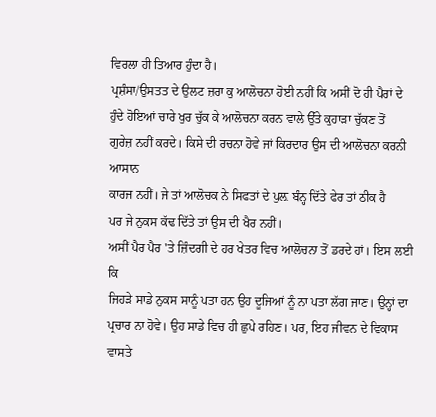ਵਿਰਲਾ ਹੀ ਤਿਆਰ ਹੁੰਦਾ ਹੈ।
ਪ੍ਰਸ਼ੰਸਾ/ਉਸਤਤ ਦੇ ਉਲਟ ਜ਼ਰਾ ਕੁ ਆਲੋਚਨਾ ਹੋਈ ਨਹੀਂ ਕਿ ਅਸੀਂ ਦੋ ਹੀ ਪੈਰਾਂ ਦੇ
ਹੁੰਦੇ ਹੋਇਆਂ ਚਾਰੇ ਖੁਰ ਚੁੱਕ ਕੇ ਆਲੋਚਨਾ ਕਰਨ ਵਾਲੇ ਉੱਤੇ ਕੁਹਾੜਾ ਚੁੱਕਣ ਤੋਂ
ਗੁਰੇਜ਼ ਨਹੀਂ ਕਰਦੇ। ਕਿਸੇ ਦੀ ਰਚਨਾ ਹੋਵੇ ਜਾਂ ਕਿਰਦਾਰ ਉਸ ਦੀ ਆਲੋਚਨਾ ਕਰਨੀ ਆਸਾਨ
ਕਾਰਜ ਨਹੀਂ। ਜੇ ਤਾਂ ਆਲੋਚਕ ਨੇ ਸਿਫਤਾਂ ਦੇ ਪੁਲ਼ ਬੰਨ੍ਹ ਦਿੱਤੇ ਫੇਰ ਤਾਂ ਠੀਕ ਹੈ
ਪਰ ਜੇ ਨੁਕਸ ਕੱਢ ਦਿੱਤੇ ਤਾਂ ਉਸ ਦੀ ਖੈਰ ਨਹੀਂ।
ਅਸੀਂ ਪੈਰ ਪੈਰ 'ਤੇ ਜ਼ਿੰਦਗੀ ਦੇ ਹਰ ਖੇਤਰ ਵਿਚ ਆਲੋਚਨਾ ਤੋਂ ਡਰਦੇ ਹਾਂ। ਇਸ ਲਈ ਕਿ
ਜਿਹੜੇ ਸਾਡੇ ਨੁਕਸ ਸਾਨੂੰ ਪਤਾ ਹਨ ਉਹ ਦੂਜਿਆਂ ਨੂੰ ਨਾ ਪਤਾ ਲੱਗ ਜਾਣ। ਉਨ੍ਹਾਂ ਦਾ
ਪ੍ਰਚਾਰ ਨਾ ਹੋਵੇ। ਉਹ ਸਾਡੇ ਵਿਚ ਹੀ ਛੁਪੇ ਰਹਿਣ। ਪਰ, ਇਹ ਜੀਵਨ ਦੇ ਵਿਕਾਸ ਵਾਸਤੇ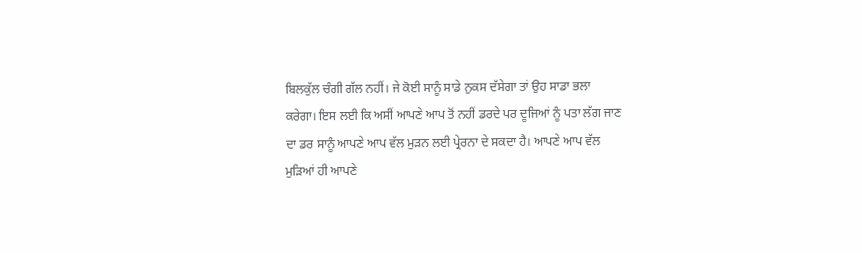ਬਿਲਕੁੱਲ ਚੰਗੀ ਗੱਲ ਨਹੀਂ। ਜੇ ਕੋਈ ਸਾਨੂੰ ਸਾਡੇ ਨੁਕਸ ਦੱਸੇਗਾ ਤਾਂ ਉਹ ਸਾਡਾ ਭਲਾ
ਕਰੇਗਾ। ਇਸ ਲਈ ਕਿ ਅਸੀਂ ਆਪਣੇ ਆਪ ਤੋਂ ਨਹੀਂ ਡਰਦੇ ਪਰ ਦੂਜਿਆਂ ਨੂੰ ਪਤਾ ਲੱਗ ਜਾਣ
ਦਾ ਡਰ ਸਾਨੂੰ ਆਪਣੇ ਆਪ ਵੱਲ ਮੁੜਨ ਲਈ ਪ੍ਰੇਰਨਾ ਦੇ ਸਕਦਾ ਹੈ। ਆਪਣੇ ਆਪ ਵੱਲ
ਮੁੜਿਆਂ ਹੀ ਆਪਣੇ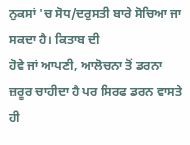ਨੁਕਸਾਂ 'ਚ ਸੋਧ/ਦਰੁਸਤੀ ਬਾਰੇ ਸੋਚਿਆ ਜਾ ਸਕਦਾ ਹੈ। ਕਿਤਾਬ ਦੀ
ਹੋਵੇ ਜਾਂ ਆਪਣੀ, ਆਲੋਚਨਾ ਤੋਂ ਡਰਨਾ ਜ਼ਰੂਰ ਚਾਹੀਦਾ ਹੈ ਪਰ ਸਿਰਫ ਡਰਨ ਵਾਸਤੇ ਹੀ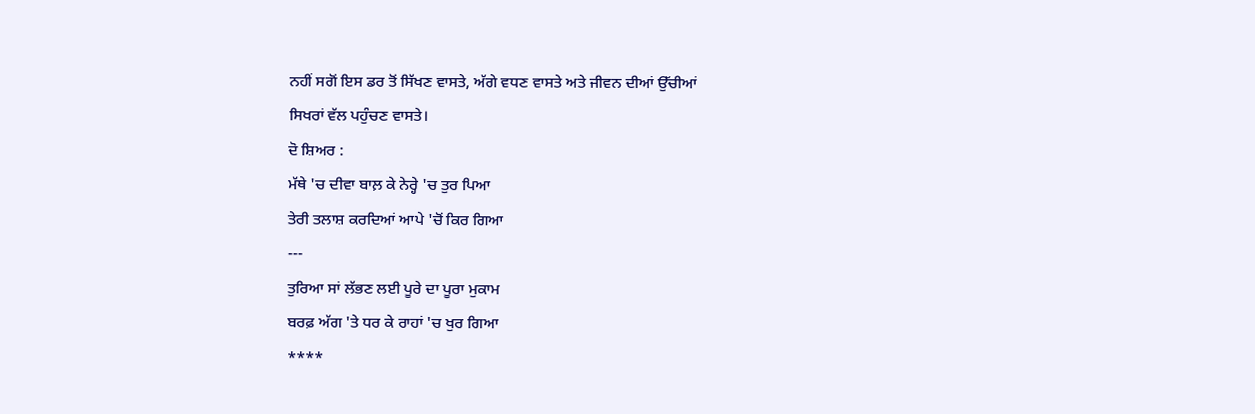ਨਹੀਂ ਸਗੋਂ ਇਸ ਡਰ ਤੋਂ ਸਿੱਖਣ ਵਾਸਤੇ, ਅੱਗੇ ਵਧਣ ਵਾਸਤੇ ਅਤੇ ਜੀਵਨ ਦੀਆਂ ਉੱਚੀਆਂ
ਸਿਖਰਾਂ ਵੱਲ ਪਹੁੰਚਣ ਵਾਸਤੇ।
ਦੋ ਸ਼ਿਅਰ :
ਮੱਥੇ 'ਚ ਦੀਵਾ ਬਾਲ਼ ਕੇ ਨੇਰ੍ਹੇ 'ਚ ਤੁਰ ਪਿਆ
ਤੇਰੀ ਤਲਾਸ਼ ਕਰਦਿਆਂ ਆਪੇ 'ਚੋਂ ਕਿਰ ਗਿਆ
---
ਤੁਰਿਆ ਸਾਂ ਲੱਭਣ ਲਈ ਪੂਰੇ ਦਾ ਪੂਰਾ ਮੁਕਾਮ
ਬਰਫ਼ ਅੱਗ 'ਤੇ ਧਰ ਕੇ ਰਾਹਾਂ 'ਚ ਖੁਰ ਗਿਆ
****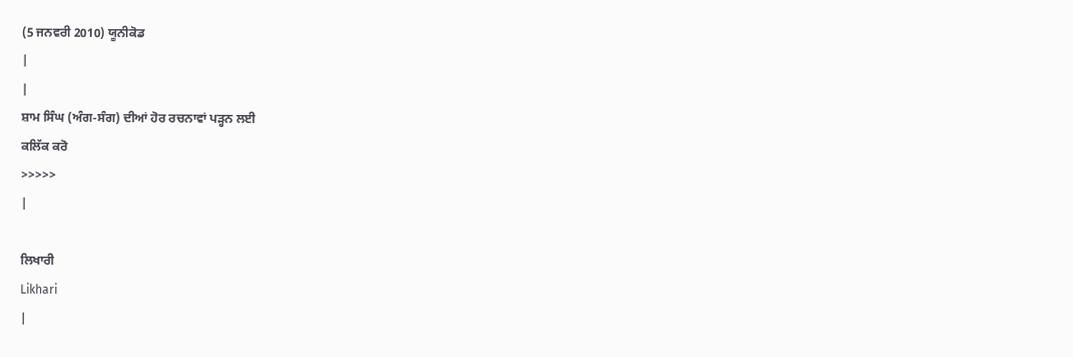(5 ਜਨਵਰੀ 2010) ਯੂਨੀਕੋਡ
|
|
ਸ਼ਾਮ ਸਿੰਘ (ਅੰਗ-ਸੰਗ) ਦੀਆਂ ਹੋਰ ਰਚਨਾਵਾਂ ਪੜ੍ਹਨ ਲਈ
ਕਲਿੱਕ ਕਰੋ
>>>>>
|

ਲਿਖਾਰੀ
Likhari
|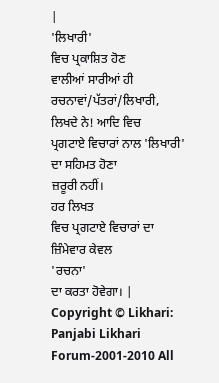|
'ਲਿਖਾਰੀ'
ਵਿਚ ਪ੍ਰਕਾਸ਼ਿਤ ਹੋਣ
ਵਾਲੀਆਂ ਸਾਰੀਆਂ ਹੀ ਰਚਨਾਵਾਂ/ਪੱਤਰਾਂ/ਲਿਖਾਰੀ, ਲਿਖਦੇ ਨੇ! ਆਦਿ ਵਿਚ
ਪ੍ਰਗਟਾਏ ਵਿਚਾਰਾਂ ਨਾਲ 'ਲਿਖਾਰੀ'
ਦਾ ਸਹਿਮਤ ਹੋਣਾ
ਜ਼ਰੂਰੀ ਨਹੀਂ।
ਹਰ ਲਿਖਤ
ਵਿਚ ਪ੍ਰਗਟਾਏ ਵਿਚਾਰਾਂ ਦਾ ਜ਼ਿੰਮੇਵਾਰ ਕੇਵਲ
'ਰਚਨਾ'
ਦਾ ਕਰਤਾ ਹੋਵੇਗਾ। |
Copyright © Likhari: Panjabi Likhari Forum-2001-2010 All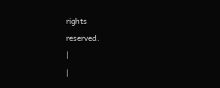rights
reserved.
|
|